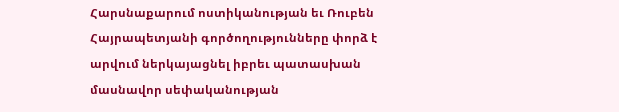Հարսնաքարում ոստիկանության եւ Ռուբեն Հայրապետյանի գործողությունները փորձ է արվում ներկայացնել իբրեւ պատասխան մասնավոր սեփականության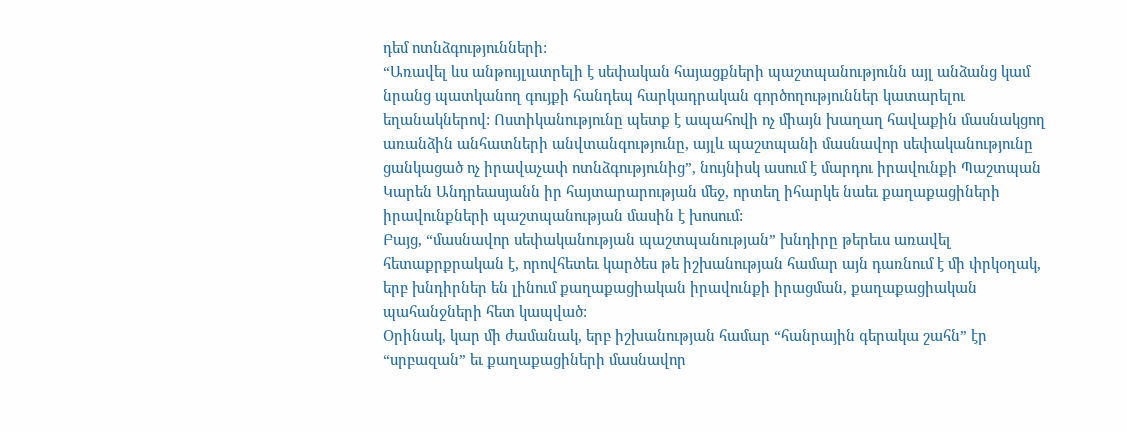դեմ ոտնձգությունների:
“Առավել ևս անթույլատրելի է սեփական հայացքների պաշտպանությունն այլ անձանց կամ նրանց պատկանող գույքի հանդեպ հարկադրական գործողություններ կատարելու եղանակներով: Ոստիկանությունը պետք է ապահովի ոչ միայն խաղաղ հավաքին մասնակցող առանձին անհատների անվտանգությունը, այլև պաշտպանի մասնավոր սեփականությունը ցանկացած ոչ իրավաչափ ոտնձգությունից”, նույնիսկ ասում է մարդու իրավունքի Պաշտպան Կարեն Անդրեասյանն իր հայտարարության մեջ, որտեղ իհարկե նաեւ քաղաքացիների իրավունքների պաշտպանության մասին է խոսում:
Բայց, “մասնավոր սեփականության պաշտպանության” խնդիրը թերեւս առավել հետաքրքրական է, որովհետեւ կարծես թե իշխանության համար այն դառնում է մի փրկօղակ, երբ խնդիրներ են լինում քաղաքացիական իրավունքի իրացման, քաղաքացիական պահանջների հետ կապված:
Օրինակ, կար մի ժամանակ, երբ իշխանության համար “հանրային գերակա շահն” էր “սրբազան” եւ քաղաքացիների մասնավոր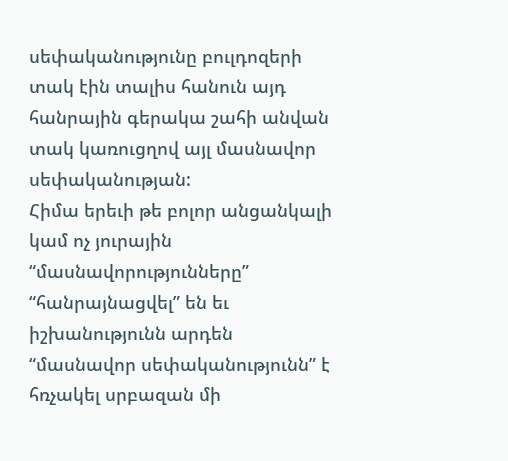սեփականությունը բուլդոզերի տակ էին տալիս հանուն այդ հանրային գերակա շահի անվան տակ կառուցղով այլ մասնավոր սեփականության:
Հիմա երեւի թե բոլոր անցանկալի կամ ոչ յուրային “մասնավորությունները” “հանրայնացվել” են եւ իշխանությունն արդեն “մասնավոր սեփականությունն” է հռչակել սրբազան մի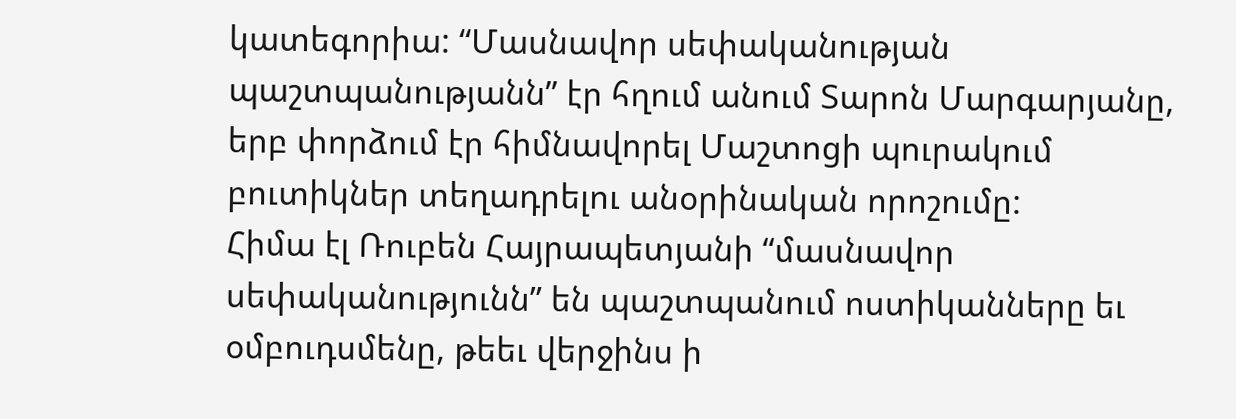կատեգորիա: “Մասնավոր սեփականության պաշտպանությանն” էր հղում անում Տարոն Մարգարյանը, երբ փորձում էր հիմնավորել Մաշտոցի պուրակում բուտիկներ տեղադրելու անօրինական որոշումը:
Հիմա էլ Ռուբեն Հայրապետյանի “մասնավոր սեփականությունն” են պաշտպանում ոստիկանները եւ օմբուդսմենը, թեեւ վերջինս ի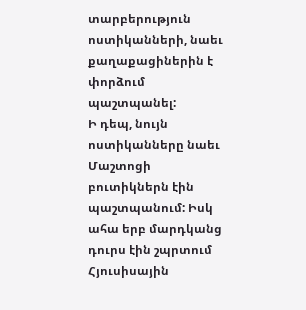տարբերություն ոստիկանների, նաեւ քաղաքացիներին է փորձում պաշտպանել:
Ի դեպ, նույն ոստիկանները նաեւ Մաշտոցի բուտիկներն էին պաշտպանում: Իսկ ահա երբ մարդկանց դուրս էին շպրտում Հյուսիսային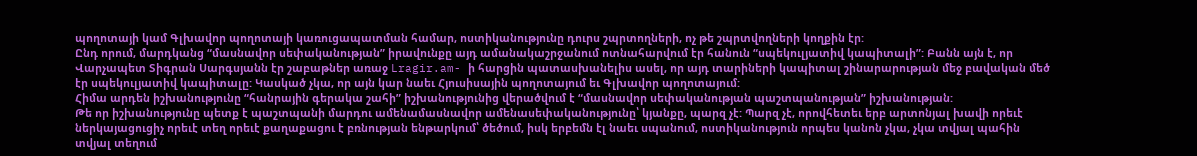պողոտայի կամ Գլխավոր պողոտայի կառուցապատման համար, ոստիկանությունը դուրս շպրտողների, ոչ թե շպրտվողների կողքին էր:
Ընդ որում, մարդկանց “մասնավոր սեփականության” իրավունքը այդ ամանակաշրջանում ոտնահարվում էր հանուն “սպեկուլյատիվ կապիտալի”: Բանն այն է, որ Վարչապետ Տիգրան Սարգսյանն էր շաբաթներ առաջ Lragir.am- ի հարցին պատասխանելիս ասել, որ այդ տարիների կապիտալ շինարարության մեջ բավական մեծ էր սպեկուլյատիվ կապիտալը: Կասկած չկա, որ այն կար նաեւ Հյուսիսային պողոտայում եւ Գլխավոր պողոտայում:
Հիմա արդեն իշխանությունը “հանրային գերակա շահի” իշխանությունից վերածվում է “մասնավոր սեփականության պաշտպանության” իշխանության:
Թե որ իշխանությունը պետք է պաշտպանի մարդու ամենամասնավոր ամենասեփականությունը՝ կյանքը, պարզ չէ: Պարզ չէ, որովհետեւ երբ արտոնյալ խավի որեւէ ներկայացուցիչ որեւէ տեղ որեւէ քաղաքացու է բռնության ենթարկում՝ ծեծում, իսկ երբեմն էլ նաեւ սպանում, ոստիկանություն որպես կանոն չկա, չկա տվյալ պահին տվյալ տեղում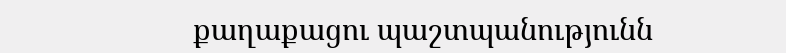քաղաքացու պաշտպանությունն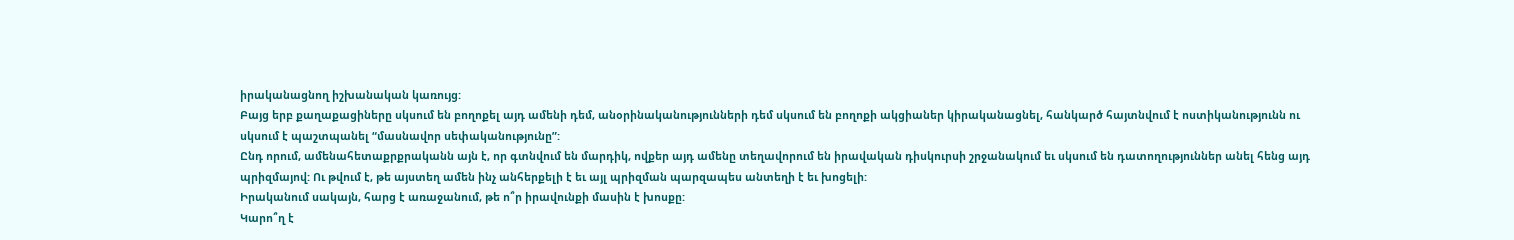իրականացնող իշխանական կառույց:
Բայց երբ քաղաքացիները սկսում են բողոքել այդ ամենի դեմ, անօրինականությունների դեմ սկսում են բողոքի ակցիաներ կիրականացնել, հանկարծ հայտնվում է ոստիկանությունն ու սկսում է պաշտպանել “մասնավոր սեփականությունը”:
Ընդ որում, ամենահետաքրքրականն այն է, որ գտնվում են մարդիկ, ովքեր այդ ամենը տեղավորում են իրավական դիսկուրսի շրջանակում եւ սկսում են դատողություններ անել հենց այդ պրիզմայով: Ու թվում է, թե այստեղ ամեն ինչ անհերքելի է եւ այլ պրիզման պարզապես անտեղի է եւ խոցելի:
Իրականում սակայն, հարց է առաջանում, թե ո՞ր իրավունքի մասին է խոսքը:
Կարո՞ղ է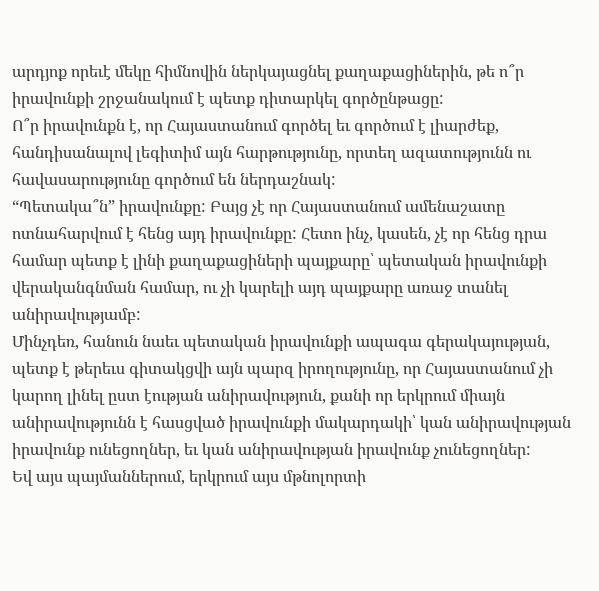արդյոք որեւէ մեկը հիմնովին ներկայացնել քաղաքացիներին, թե ո՞ր իրավունքի շրջանակում է պետք դիտարկել գործընթացը:
Ո՞ր իրավունքն է, որ Հայաստանում գործել եւ գործում է լիարժեք, հանդիսանալով լեգիտիմ այն հարթությունը, որտեղ ազատությունն ու հավասարությունը գործում են ներդաշնակ:
“Պետակա՞ն” իրավունքը: Բայց չէ որ Հայաստանում ամենաշատը ոտնահարվում է հենց այդ իրավունքը: Հետո ինչ, կասեն, չէ որ հենց դրա համար պետք է լինի քաղաքացիների պայքարը՝ պետական իրավունքի վերականգնման համար, ու չի կարելի այդ պայքարը առաջ տանել անիրավությամբ:
Մինչդեռ, հանուն նաեւ պետական իրավունքի ապագա գերակայության, պետք է թերեւս գիտակցվի այն պարզ իրողությունը, որ Հայաստանում չի կարող լինել ըստ էության անիրավություն, քանի որ երկրում միայն անիրավությունն է հասցված իրավունքի մակարդակի՝ կան անիրավության իրավունք ունեցողներ, եւ կան անիրավության իրավունք չունեցողներ:
Եվ այս պայմաններում, երկրում այս մթնոլորտի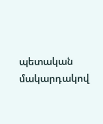պետական մակարդակով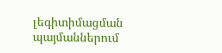լեգիտիմացման պայմաններում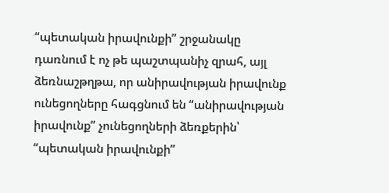“պետական իրավունքի” շրջանակը դառնում է ոչ թե պաշտպանիչ զրահ, այլ ձեռնաշթղթա, որ անիրավության իրավունք ունեցողները հագցնում են “անիրավության իրավունք” չունեցողների ձեռքերին՝ “պետական իրավունքի”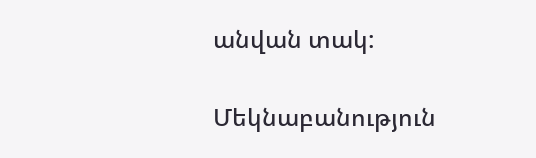անվան տակ:

Մեկնաբանություն